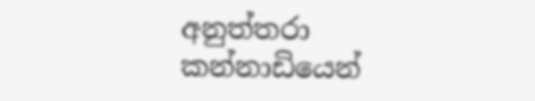අනුත්තරා කන්නාඩියෙන්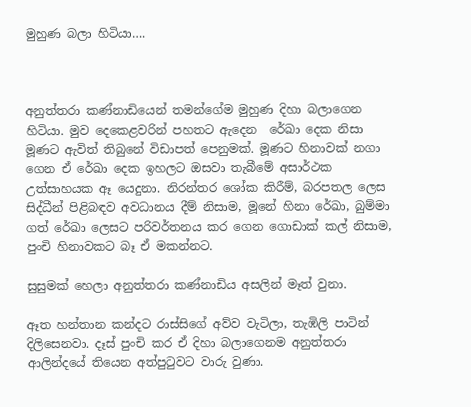මුහුණ බලා හිටියා….



අනුත්තරා කණ්නාඩියෙන් තමන්ගේම මුහුණ දිහා බලාගෙන හිටියා. මුව දෙකෙළවරින් පහතට ඇදෙන  රේඛා දෙක නිසා මූණට ඇවිත් තිබුනේ විඩාපත් පෙනුමක්. මූණට හිනාවක් නගා ගෙන ඒ රේඛා දෙක ඉහලට ඔසවා තැබීමේ අසාර්ථක උත්සාහයක ඈ යෙදුනා. නිරන්තර ශෝක කිරීම්, බරපතල ලෙස සිද්ධීන් පිළිබඳව අවධානය දීම් නිසාම, මූනේ හිනා රේඛා, බුම්මා ගත් රේඛා ලෙසට පරිවර්තනය කර ගෙන ගොඩාක් කල් නිසාම,  පුංචි හිනාවකට බෑ ඒ මකන්නට.

සුසුමක් හෙලා අනුත්තරා කණ්නාඩිය අසලින් මෑත් වුනා.

ඈත හන්තාන කන්දට රාස්සිගේ අව්ව වැටිලා, තැඹිලි පාටින් දිලිසෙනවා. දෑස් පුංචි කර ඒ දිහා බලාගෙනම අනුත්තරා ආලින්දයේ තියෙන අත්පුටුවට වාරු වුණා.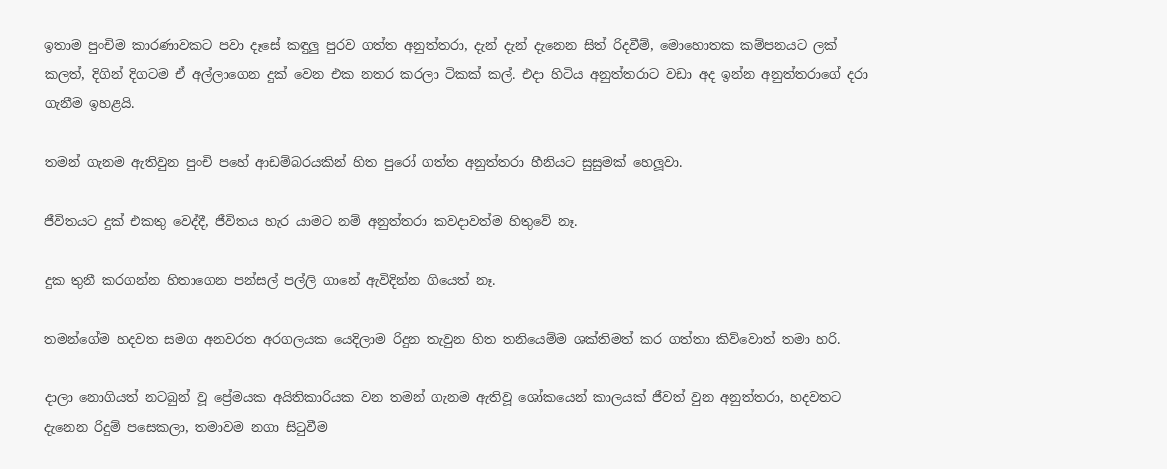ඉතාම පුංචිම කාරණාවකට පවා දෑසේ කඳුලු පුරව ගත්ත අනුත්තරා, දැන් දැන් දැනෙන සිත් රිදවීම්, මොහොතක කම්පනයට ලක් කලත්, දිගින් දිගටම ඒ අල්ලාගෙන දුක් වෙන එක නතර කරලා ටිකක් කල්. එදා හිටිය අනුත්තරාට වඩා අද ඉන්න අනුත්තරාගේ දරා ගැනීම ඉහළයි.

තමන් ගැනම ඇතිවුන පුංචි පහේ ආඩම්බරයකින් හිත පුරෝ ගත්ත අනුත්තරා හීනියට සුසුමක් හෙලූවා.

ජීවිතයට දුක් එකතු වෙද්දී, ජීවිතය හැර යාමට නම් අනුත්තරා කවදාවත්ම හිතුවේ නෑ.

දුක තුනී කරගන්න හිතාගෙන පන්සල් පල්ලි ගානේ ඇවිදින්න ගියෙත් නෑ.

තමන්ගේම හදවත සමග අනවරත අරගලයක යෙදිලාම රිදුන තැවුන හිත තනියෙම්ම ශක්තිමත් කර ගත්තා කිව්වොත් තමා හරි.

දාලා නොගියත් නටබුන් වූ ප්‍රේමයක අයිතිකාරියක වන තමන් ගැනම ඇතිවූ ශෝකයෙන් කාලයක් ජීවත් වුන අනුත්තරා, හදවතට දැනෙන රිදුම් පසෙකලා, තමාවම නගා සිටුවීම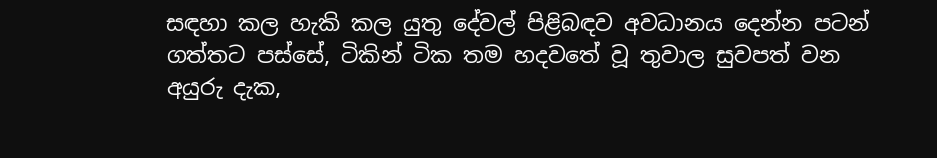සඳහා කල හැකි කල යුතු දේවල් පිළිබඳව අවධානය දෙන්න පටන් ගත්තට පස්සේ, ටිකින් ටික තම හදවතේ වූ තුවාල සුවපත් වන අයුරු දැක,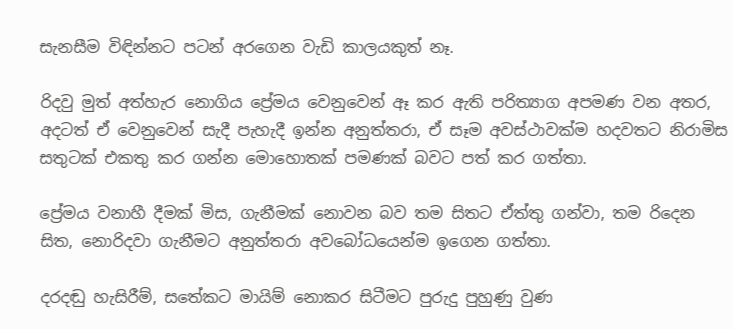සැනසීම විඳින්නට පටන් අරගෙන වැඩි කාලයකුත් නෑ.

රිදවු මුත් අත්හැර නොගිය ප්‍රේමය වෙනුවෙන් ඈ කර ඇති පරිත්‍යාග අපමණ වන අතර, අදටත් ඒ වෙනුවෙන් සැදී පැහැදී ඉන්න අනුත්තරා, ඒ සෑම අවස්ථාවක්ම හදවතට නිරාමිස සතුටක් එකතු කර ගන්න මොහොතක් පමණක් බවට පත් කර ගත්තා.

ප්‍රේමය වනාහී දීමක් මිස, ගැනීමක් නොවන බව තම සිතට ඒත්තු ගන්වා, තම රිදෙන සිත, නොරිදවා ගැනීමට අනුත්තරා අවබෝධයෙන්ම ඉගෙන ගත්තා.

දරදඬු හැසිරීම්, සතේකට මායිම් නොකර සිටීමට පුරුදු පුහුණු වුණ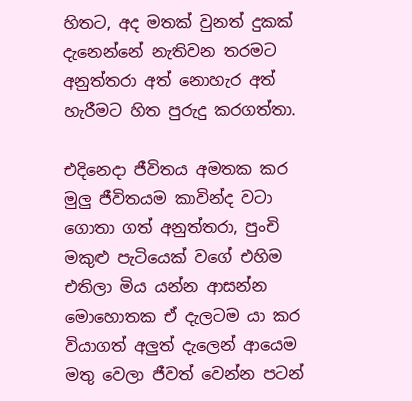හිතට, අද මතක් වුනත් දුකක් දැනෙන්නේ නැතිවන තරමට අනුත්තරා අත් නොහැර අත් හැරීමට හිත පුරුදු කරගත්තා.

එදිනෙදා ජීවිතය අමතක කර මුලු ජීවිතයම කාවින්ද වටා ගොතා ගත් අනුත්තරා, පුංචි මකුළු පැටියෙක් වගේ එහිම එතිලා මිය යන්න ආසන්න මොහොතක ඒ දැලටම යා කර වියාගත් අලුත් දැලෙන් ආයෙම මතු වෙලා ජීවත් වෙන්න පටන්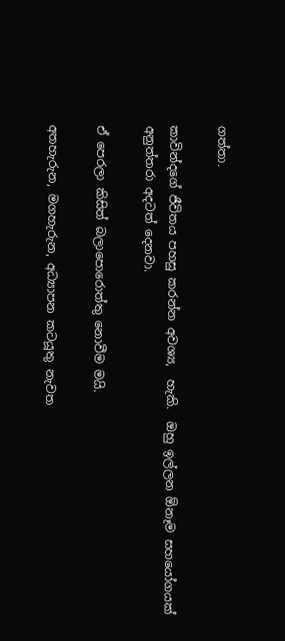ගත්තා.

කාවින්දගේ ජීවිතය පහසු කරන්න අවශ්‍ය,  හැකි.  ඔහු ඉල්ලන ඕනෑම සහයෝගයක් අනුත්තරා අදටත් දෙනවා.

ඒ පෙරලා කිසිත් බලාපොරොත්තු නොවීම මයි.

අතහැරුන, මගහැරුන, අධ්‍යාපන කටයූතු නැවත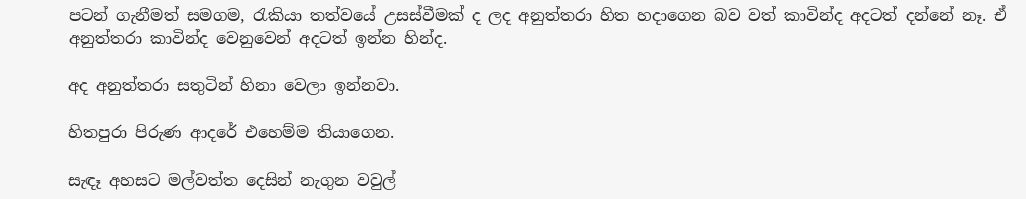පටන් ගැනීමත් සමගම, රැකියා තත්වයේ උසස්වීමක් ද ලද අනුත්තරා හිත හදාගෙන බව වත් කාවින්ද අදටත් දන්නේ නෑ. ඒ අනුත්තරා කාවින්ද වෙනුවෙන් අදටත් ඉන්න හින්ද.

අද අනුත්තරා සතුටින් හිනා වෙලා ඉන්නවා.

හිතපුරා පිරුණ ආදරේ එහෙම්ම තියාගෙන.

සැඳෑ අහසට මල්වත්ත දෙසින් නැගුන වවුල්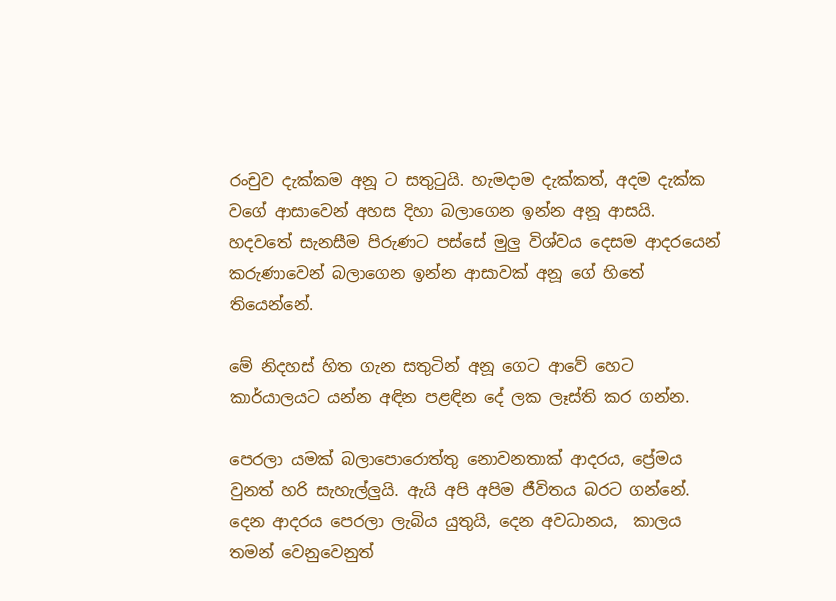රංචුව දැක්කම අනූ ට සතුටුයි. හැමදාම දැක්කත්, අදම දැක්ක වගේ ආසාවෙන් අහස දිහා බලාගෙන ඉන්න අනූ ආසයි. හදවතේ සැනසීම පිරුණට පස්සේ මුලු විශ්වය දෙසම ආදරයෙන් කරුණාවෙන් බලාගෙන ඉන්න ආසාවක් අනූ ගේ හිතේ තියෙන්නේ.

මේ නිදහස් හිත ගැන සතුටින් අනූ ගෙට ආවේ හෙට කාර්යාලයට යන්න අඳින පළඳින දේ ලක ලෑස්ති කර ගන්න.

පෙරලා යමක් බලාපොරොත්තු නොවනතාක් ආදරය, ප්‍රේමය වුනත් හරි සැහැල්ලුයි. ඇයි අපි අපිම ජීවිතය බරට ගන්නේ. දෙන ආදරය පෙරලා ලැබිය යුතුයි, දෙන අවධානය,  කාලය තමන් වෙනුවෙනුත්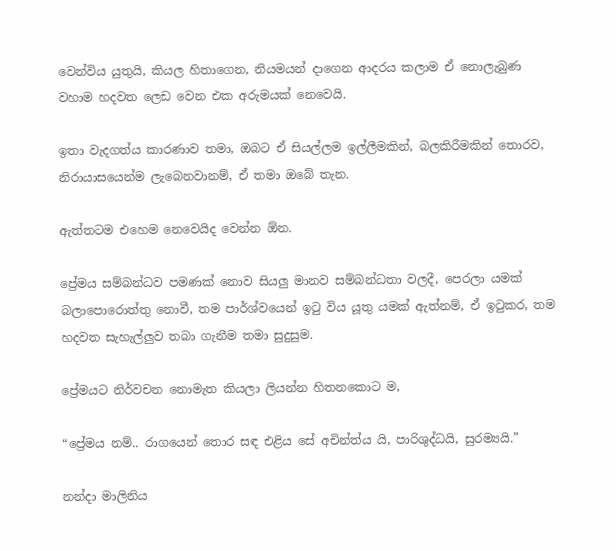වෙන්විය යුතුයි, කියල හිතාගෙන, නියමයන් දාගෙන ආදරය කලාම ඒ නොලැබුණ වහාම හදවත ලෙඩ වෙන එක අරුමයක් නෙවෙයි.

ඉතා වැදගත්ය කාරණාව තමා, ඔබට ඒ සියල්ලම ඉල්ලීමකින්, බලකිරීමකින් තොරව, නිරායාසයෙන්ම ලැබෙනවානම්, ඒ තමා ඔබේ තැන.

ඇත්තටම එහෙම නෙවෙයිද වෙන්න ඕන.

ප්‍රේමය සම්බන්ධව පමණක් නොව සියලු මානව සම්බන්ධතා වලදී, පෙරලා යමක් බලාපොරොත්තු නොවී, තම පාර්ශ්වයෙන් ඉටු විය යූතු යමක් ඇත්නම්, ඒ ඉටුකර, තම හදවත සැහැල්ලුව තබා ගැනීම තමා සුදුසුම.

ප්‍රේමයට නිර්වචන නොමැත කියලා ලියන්න හිතනකොට ම,

“ප්‍රේමය නම්.. රාගයෙන් තොර සඳ එළිය සේ අචින්ත්ය යි, පාරිශුද්ධයි, සුරම්‍යයි.”

නන්දා මාලිනිය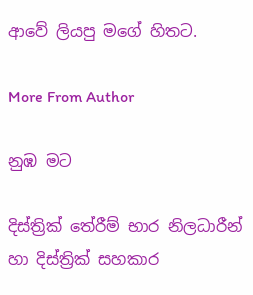ආවේ ලියපු මගේ හිතට.

More From Author

නුඹ මට

දිස්ත්‍රික් තේරීම් භාර නිලධාරීන් හා දිස්ත්‍රික් සහකාර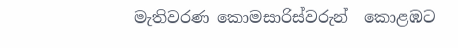මැතිවරණ කොමසාරිස්වරුන්  කොළඹට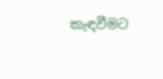කැඳවීමට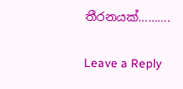තීරනයක්……….

Leave a Reply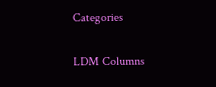Categories

LDM Columns